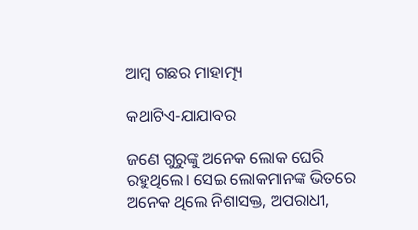ଆମ୍ବ ଗଛର ମାହାତ୍ମ୍ୟ

କଥାଟିଏ-ଯାଯାବର

ଜଣେ ଗୁରୁଙ୍କୁ ଅନେକ ଲୋକ ଘେରି ରହୁଥିଲେ। ସେଇ ଲୋକମାନଙ୍କ ଭିତରେ ଅନେକ ଥିଲେ ନିଶାସକ୍ତ, ଅପରାଧୀ,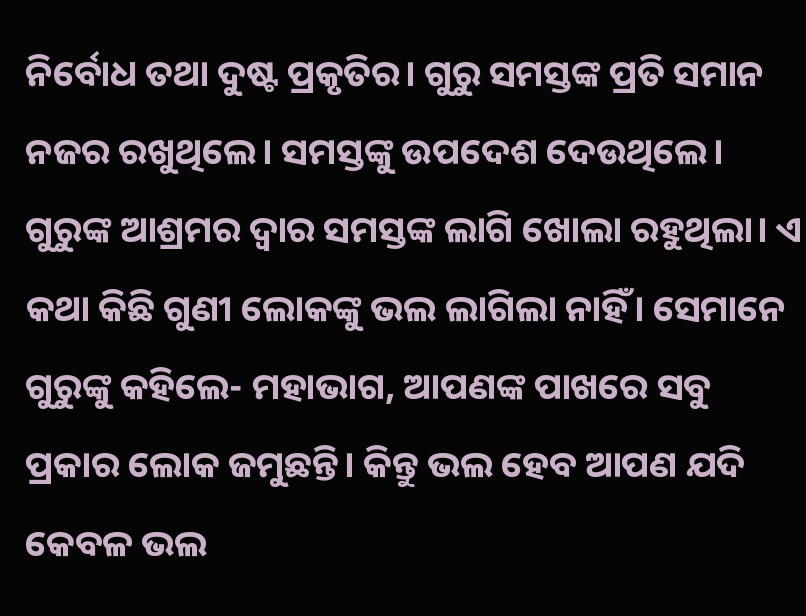ନିର୍ବୋଧ ତଥା ଦୁଷ୍ଟ ପ୍ରକୃତିର। ଗୁରୁ ସମସ୍ତଙ୍କ ପ୍ରତି ସମାନ ନଜର ରଖୁଥିଲେ। ସମସ୍ତଙ୍କୁ ଉପଦେଶ ଦେଉଥିଲେ। ଗୁରୁଙ୍କ ଆଶ୍ରମର ଦ୍ବାର ସମସ୍ତଙ୍କ ଲାଗି ଖୋଲା ରହୁଥିଲା। ଏ କଥା କିଛି ଗୁଣୀ ଲୋକଙ୍କୁ ଭଲ ଲାଗିଲା ନାହିଁ। ସେମାନେ ଗୁରୁଙ୍କୁ କହିଲେ- ମହାଭାଗ, ଆପଣଙ୍କ ପାଖରେ ସବୁ ପ୍ରକାର ଲୋକ ଜମୁଛନ୍ତି। କିନ୍ତୁ ଭଲ ହେବ ଆପଣ ଯଦି କେବଳ ଭଲ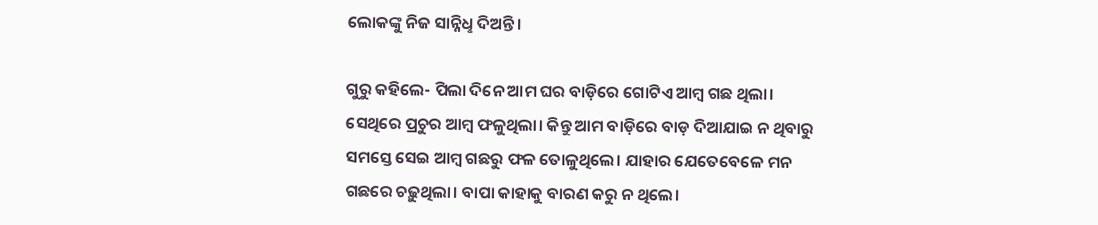ଲୋକଙ୍କୁ ନିଜ ସାନ୍ନିଧୢ ଦିଅନ୍ତି।

ଗୁରୁ କହିଲେ- ପିଲା ଦିନେ ଆମ ଘର ବାଡ଼ିରେ ଗୋଟିଏ ଆମ୍ବ ଗଛ ଥିଲା। ସେଥିରେ ପ୍ରଚୁର ଆମ୍ବ ଫଳୁଥିଲା। କିନ୍ତୁ ଆମ ବାଡ଼ିରେ ବାଡ଼ ଦିଆଯାଇ ନ ଥିବାରୁ ସମସ୍ତେ ସେଇ ଆମ୍ବ ଗଛରୁ ଫଳ ତୋଳୁଥିଲେ। ଯାହାର ଯେତେବେଳେ ମନ ଗଛରେ ଚଢ଼ୁଥିଲା। ବାପା କାହାକୁ ବାରଣ କରୁ ନ ଥିଲେ।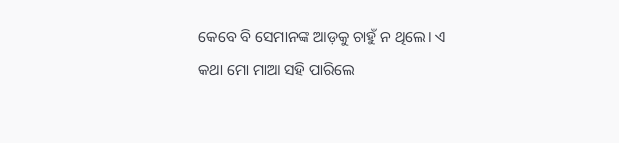କେବେ ବି ସେମାନଙ୍କ ଆଡ଼କୁ ଚାହୁଁ ନ ଥିଲେ। ଏ କଥା ମୋ ମାଆ ସହି ପାରିଲେ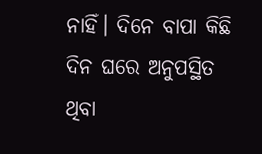ନାହିଁ। ଦିନେ ବାପା କିଛି ଦିନ ଘରେ ଅନୁପସ୍ଥିତ ଥିବା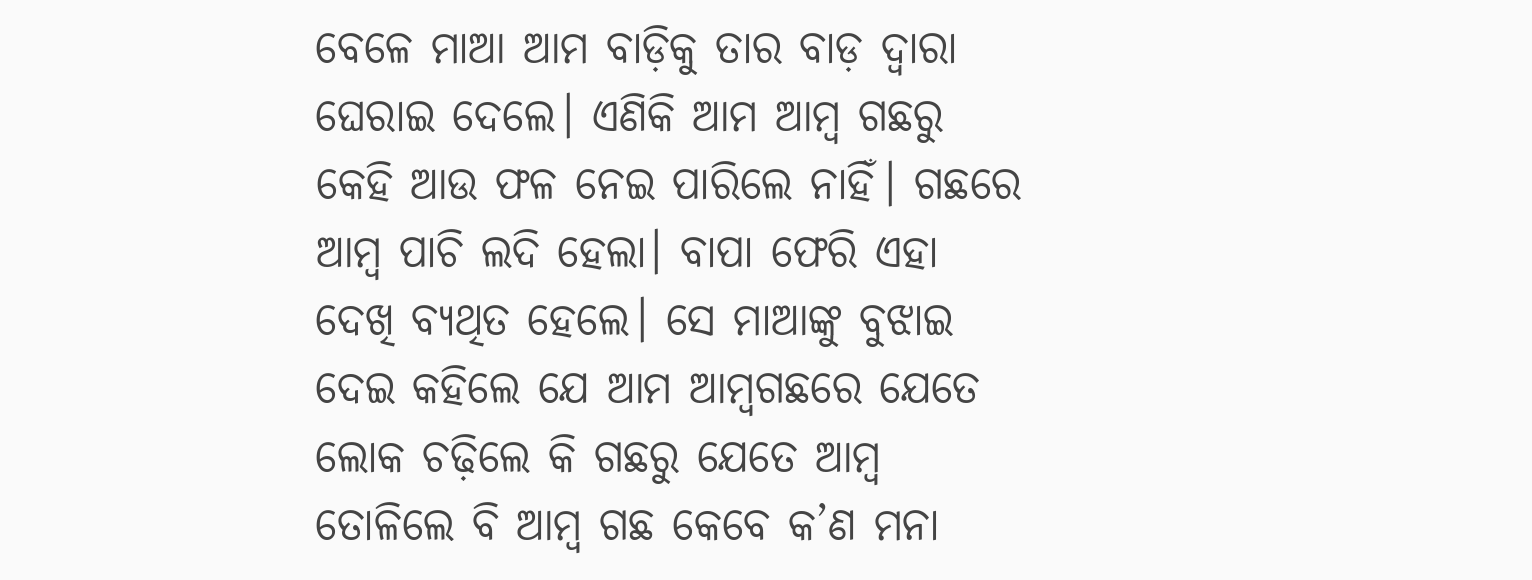ବେଳେ ମାଆ ଆମ ବାଡ଼ିକୁ ତାର ବାଡ଼ ଦ୍ବାରା ଘେରାଇ ଦେଲେ। ଏଣିକି ଆମ ଆମ୍ବ ଗଛରୁ କେହି ଆଉ ଫଳ ନେଇ ପାରିଲେ ନାହିଁ। ଗଛରେ ଆମ୍ବ ପାଚି ଲଦି ହେଲା। ବାପା ଫେରି ଏହା ଦେଖି ବ୍ୟଥିତ ହେଲେ। ସେ ମାଆଙ୍କୁ ବୁଝାଇ ଦେଇ କହିଲେ ଯେ ଆମ ଆମ୍ବଗଛରେ ଯେତେ ଲୋକ ଚଢ଼ିଲେ କି ଗଛରୁ ଯେତେ ଆମ୍ବ ତୋଳିଲେ ବି ଆମ୍ବ ଗଛ କେବେ କ’ଣ ମନା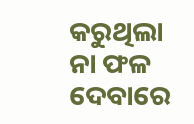କରୁଥିଲା ନା ଫଳ ଦେବାରେ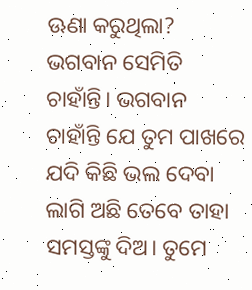ଊଣା କରୁଥିଲା? ଭଗବାନ ସେମିତି ଚାହାଁନ୍ତି। ଭଗବାନ ଚାହାଁନ୍ତି ଯେ ତୁମ ପାଖରେ ଯଦି କିଛି ଭଲ ଦେବା ଲାଗି ଅଛି ତେବେ ତାହା ସମସ୍ତଙ୍କୁ ଦିଅ। ତୁମେ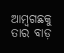ଆମ୍ବଗଛକୁ ତାର ବାଡ଼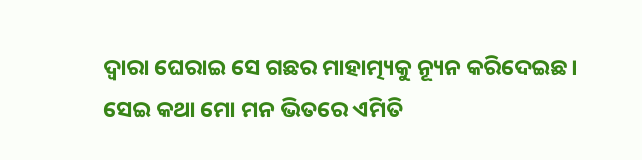ଦ୍ବାରା ଘେରାଇ ସେ ଗଛର ମାହାତ୍ମ୍ୟକୁ ନ୍ୟୂନ କରିଦେଇଛ।
ସେଇ କଥା ମୋ ମନ ଭିତରେ ଏମିତି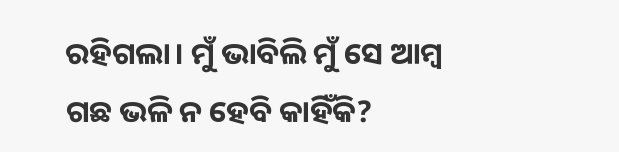ରହିଗଲା। ମୁଁ ଭାବିଲି ମୁଁ ସେ ଆମ୍ବ ଗଛ ଭଳି ନ ହେବି କାହିଁକି?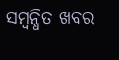ସମ୍ବନ୍ଧିତ ଖବର